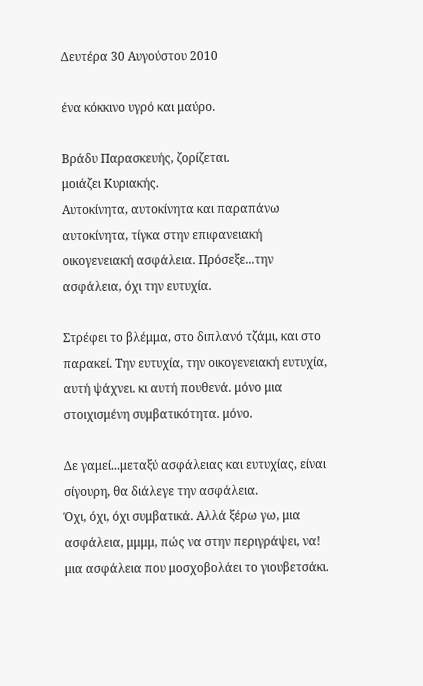Δευτέρα 30 Αυγούστου 2010

ένα κόκκινο υγρό και μαύρο.

Βράδυ Παρασκευής, ζορίζεται.
μοιάζει Κυριακής.
Αυτοκίνητα, αυτοκίνητα και παραπάνω αυτοκίνητα, τίγκα στην επιφανειακή οικογενειακή ασφάλεια. Πρόσεξε...την ασφάλεια, όχι την ευτυχία.

Στρέφει το βλέμμα, στο διπλανό τζάμι, και στο παρακεί. Την ευτυχία, την οικογενειακή ευτυχία, αυτή ψάχνει. κι αυτή πουθενά. μόνο μια στοιχισμένη συμβατικότητα. μόνο.

Δε γαμεί...μεταξύ ασφάλειας και ευτυχίας, είναι σίγουρη, θα διάλεγε την ασφάλεια.
Όχι, όχι, όχι συμβατικά. Αλλά ξέρω γω, μια ασφάλεια, μμμμ, πώς να στην περιγράψει, να! μια ασφάλεια που μοσχοβολάει το γιουβετσάκι.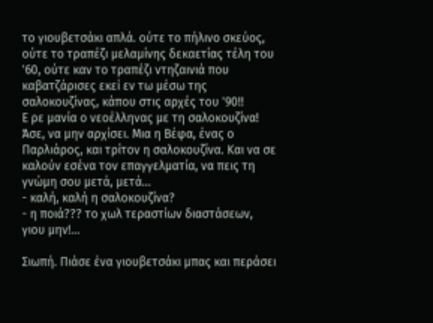το γιουβετσάκι απλά. ούτε το πήλινο σκεύος, ούτε το τραπέζι μελαμίνης δεκαετίας τέλη του '60, ούτε καν το τραπέζι ντηζαινιά που καβατζάρισες εκεί εν τω μέσω της σαλοκουζίνας, κάπου στις αρχές του '90!!
Ε ρε μανία ο νεοέλληνας με τη σαλοκουζίνα! Άσε, να μην αρχίσει. Μια η Βέφα, ένας ο Παρλιάρος, και τρίτον η σαλοκουζίνα. Και να σε καλούν εσένα τον επαγγελματία, να πεις τη γνώμη σου μετά, μετά...
- καλή, καλή η σαλοκουζίνα?
- η ποιά??? το χωλ τεραστίων διαστάσεων, γιου μην!...

Σιωπή. Πιάσε ένα γιουβετσάκι μπας και περάσει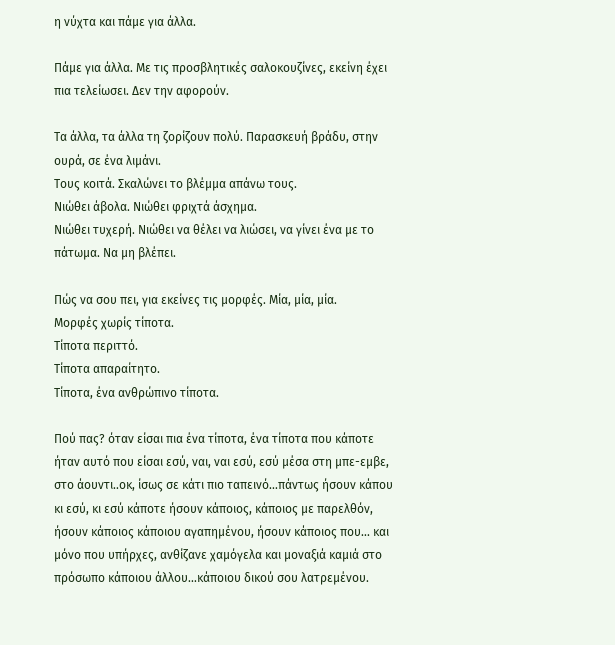η νύχτα και πάμε για άλλα.

Πάμε για άλλα. Με τις προσβλητικές σαλοκουζίνες, εκείνη έχει πια τελείωσει. Δεν την αφορούν.

Τα άλλα, τα άλλα τη ζορίζουν πολύ. Παρασκευή βράδυ, στην ουρά, σε ένα λιμάνι.
Τους κοιτά. Σκαλώνει το βλέμμα απάνω τους.
Νιώθει άβολα. Νιώθει φριχτά άσχημα.
Νιώθει τυχερή. Νιώθει να θέλει να λιώσει, να γίνει ένα με το πάτωμα. Να μη βλέπει.

Πώς να σου πει, για εκείνες τις μορφές. Μία, μία, μία.
Μορφές χωρίς τίποτα.
Τίποτα περιττό.
Τίποτα απαραίτητο.
Τίποτα, ένα ανθρώπινο τίποτα.

Πού πας? όταν είσαι πια ένα τίποτα, ένα τίποτα που κάποτε ήταν αυτό που είσαι εσύ, ναι, ναι εσύ, εσύ μέσα στη μπε-εμβε, στο άουντι..οκ, ίσως σε κάτι πιο ταπεινό...πάντως ήσουν κάπου κι εσύ, κι εσύ κάποτε ήσουν κάποιος, κάποιος με παρελθόν, ήσουν κάποιος κάποιου αγαπημένου, ήσουν κάποιος που... και μόνο που υπήρχες, ανθίζανε χαμόγελα και μοναξιά καμιά στο πρόσωπο κάποιου άλλου...κάποιου δικού σου λατρεμένου.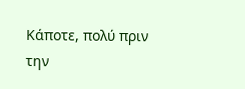Κάποτε, πολύ πριν την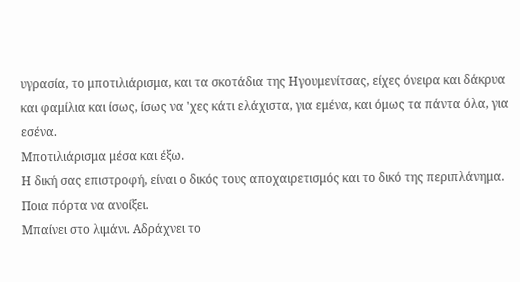υγρασία, το μποτιλιάρισμα, και τα σκοτάδια της Ηγουμενίτσας, είχες όνειρα και δάκρυα και φαμίλια και ίσως, ίσως να 'χες κάτι ελάχιστα, για εμένα, και όμως τα πάντα όλα, για εσένα.
Μποτιλιάρισμα μέσα και έξω.
Η δική σας επιστροφή, είναι ο δικός τους αποχαιρετισμός και το δικό της περιπλάνημα.
Ποια πόρτα να ανοίξει.
Μπαίνει στο λιμάνι. Αδράχνει το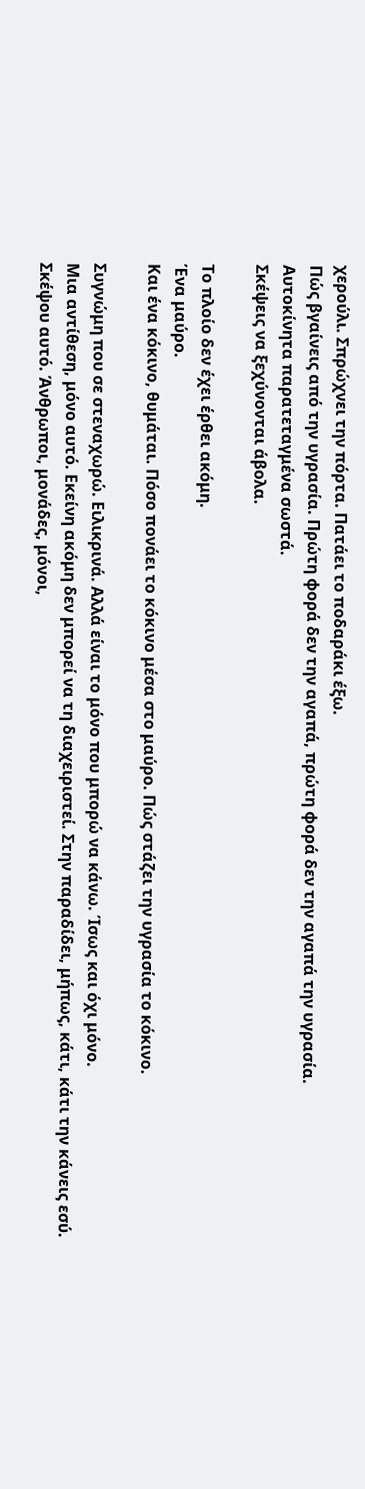χερούλι. Σπρώχνει την πόρτα. Πατάει το ποδαράκι έξω.
Πώς βγαίνεις από την υγρασία. Πρώτη φορά δεν την αγαπά, πρώτη φορά δεν την αγαπά την υγρασία.
Αυτοκίνητα παρατεταγμένα σωστά.
Σκέψεις να ξεχύνονται άβολα.

Το πλοίο δεν έχει έρθει ακόμη.
Ένα μαύρο.
Και ένα κόκινο, θυμάται. Πόσο πονάει το κόκινο μέσα στο μαύρο. Πώς στάζει την υγρασία το κόκινο.

Συγνώμη που σε στεναχωρώ. Ειλικρινά. Αλλά είναι το μόνο που μπορώ να κάνω. Ίσως και όχι μόνο.
Μια αντίθεση, μόνο αυτό. Εκείνη ακόμη δεν μπορεί να τη διαχειριστεί. Στην παραδίδει, μήπως, κάτι, κάτι την κάνεις εσύ.
Σκέψου αυτό. Άνθρωποι, μονάδες, μόνοι,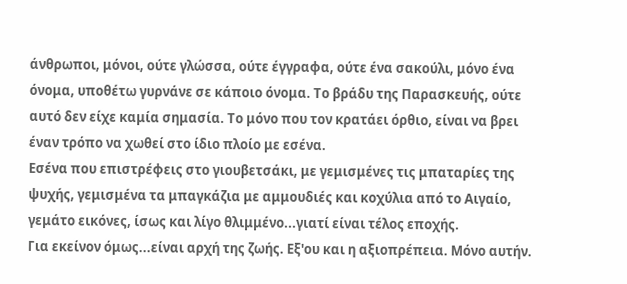άνθρωποι, μόνοι, ούτε γλώσσα, ούτε έγγραφα, ούτε ένα σακούλι, μόνο ένα όνομα, υποθέτω γυρνάνε σε κάποιο όνομα. Το βράδυ της Παρασκευής, ούτε αυτό δεν είχε καμία σημασία. Το μόνο που τον κρατάει όρθιο, είναι να βρει έναν τρόπο να χωθεί στο ίδιο πλοίο με εσένα.
Εσένα που επιστρέφεις στο γιουβετσάκι, με γεμισμένες τις μπαταρίες της ψυχής, γεμισμένα τα μπαγκάζια με αμμουδιές και κοχύλια από το Αιγαίο, γεμάτο εικόνες, ίσως και λίγο θλιμμένο...γιατί είναι τέλος εποχής.
Για εκείνον όμως...είναι αρχή της ζωής. Εξ'ου και η αξιοπρέπεια. Μόνο αυτήν.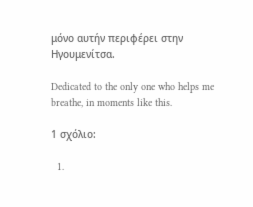μόνο αυτήν περιφέρει στην Ηγουμενίτσα.

Dedicated to the only one who helps me breathe, in moments like this.

1 σχόλιο:

  1.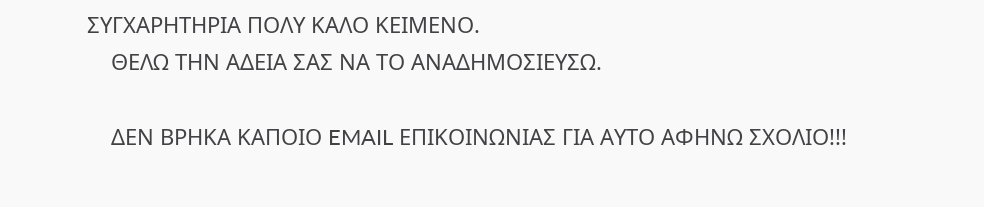ΣΥΓΧΑΡΗΤΗΡΙΑ ΠΟΛΥ ΚΑΛΟ ΚΕΙΜΕΝΟ.
    ΘΕΛΩ ΤΗΝ ΑΔΕΙΑ ΣΑΣ ΝΑ ΤΟ ΑΝΑΔΗΜΟΣΙΕΥΣΩ.

    ΔΕΝ ΒΡΗΚΑ ΚΑΠΟΙΟ EMAIL ΕΠΙΚΟΙΝΩΝΙΑΣ ΓΙΑ ΑΥΤΟ ΑΦΗΝΩ ΣΧΟΛΙΟ!!!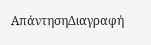ΑπάντησηΔιαγραφή